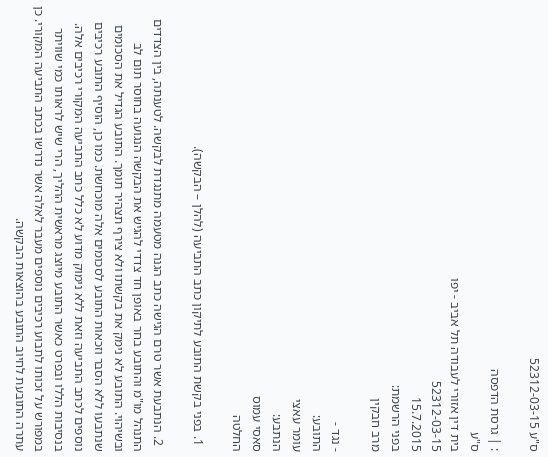ס"ע 52312-03-15

: | גרסת הדפסה
ס"ע
בית דין אזורי לעבודה תל אביב - יפו
52312-03-15
15.7.2015
בפני הרשמת:
מרב חבקין

- נגד -
התובע:
עומר עאצי
הנתבע:
סאסי עמוס
החלטה

  1. בפני בקשת התובע לתיקון כתב התביעה (להלן – הבקשה).

  2. הנתבעת אשר טרם הגישה כתב הגנה מטעמה מתנגדת לבקשה. לטענתה, בין הצדדים התנהל מו"מ והתובע בחר באופן חד צדדי להגיש את הבקשה הנגועה בחוסר תום לב ובשיהוי. התובע לא נימק את בקשתו ולא צירף תצהיר תומך. התובע הגדיל את הסכומים שנתבעו ללא הסבר וזכאות התובע לסכומים אלה מוכחשת. כמו כן, הוסיף התובע רכיבים נוספים לכתב התביעה וזאת ללא נימוק מדוע לא כלל כתב התביעה המקורי רכיבים אלה. בנסיבות הללו ובפרט כאשר התובע מיוצג מראשית ההליך, הרי שיש לראותו כמי שוויתר במפורש על זכותו לתבוע רכיבים נוספים מעבר לאלה אשר נדרשו בכתב התביעה המקורי. כן עתרה התובעת לחיוב התובע בהוצאות הבקשה.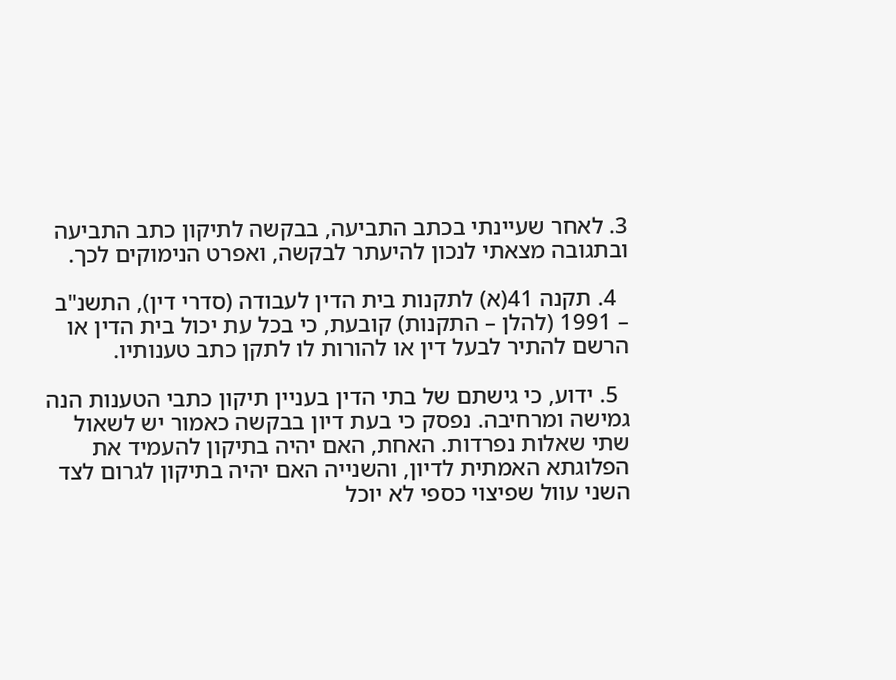3. לאחר שעיינתי בכתב התביעה, בבקשה לתיקון כתב התביעה ובתגובה מצאתי לנכון להיעתר לבקשה, ואפרט הנימוקים לכך.

  4. תקנה 41(א) לתקנות בית הדין לעבודה (סדרי דין), התשנ"ב – 1991 (להלן – התקנות) קובעת, כי בכל עת יכול בית הדין או הרשם להתיר לבעל דין או להורות לו לתקן כתב טענותיו.

  5. ידוע, כי גישתם של בתי הדין בעניין תיקון כתבי הטענות הנה גמישה ומרחיבה. נפסק כי בעת דיון בבקשה כאמור יש לשאול שתי שאלות נפרדות. האחת, האם יהיה בתיקון להעמיד את הפלוגתא האמתית לדיון, והשנייה האם יהיה בתיקון לגרום לצד השני עוול שפיצוי כספי לא יוכל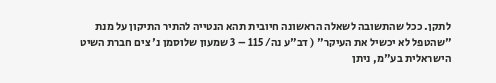לתקן. ככל שהתשובה לשאלה הראשונה חיובית תהא הנטייה להתיר התיקון על מנת "שהטפל לא יכשיל את העיקר" ( דב"ע נה/ 115 – 3 שמעון שלוסמן נ' צים חברת השיט הישראלית בע"מ, ניתן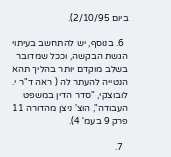ביום 2/10/95).

  6. בנוסף, יש להתחשב בעיתוי הגשת הבקשה, וככל שמדובר בשלב מוקדם יותר בהליך תהא הנטייה להעתר לה ( ראה ד"ר י. לובוצקי, "סדר הדין במשפט העבודה", הוצ' ניצן מהדורה 11 פרק 9 בעמ' 4).

  7.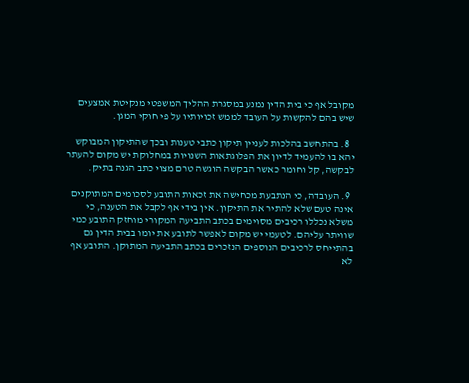מקובל אף כי בית הדין נמנע במסגרת ההליך המשפטי מנקיטת אמצעים שיש בהם להקשות על העובד לממש זכויותיו על פי חוקי המגן.

  8. בהתחשב בהלכות לעניין תיקון כתבי טענות ובכך שהתיקון המבוקש יהא בו להעמיד לדיון את הפלוגתאות השנויות במחלוקת יש מקום להעתר לבקשה, קל וחומר כאשר הבקשה הוגשה טרם מצוי כתב הגנה בתיק.

  9. העובדה, כי הנתבעת מכחישה את זכאות התובע לסכומים המתוקנים אינה טעם שלא להתיר את התיקון. אין בידי אף לקבל את הטענה, כי משלא נכללו רכיבים מסוימים בכתב התביעה המקורי מוחזק התובע כמי שוויתר עליהם. לטעמי יש מקום לאפשר לתובע את יומו בבית הדין גם בהתייחס לרכיבים הנוספים הנזכרים בכתב התביעה המתוקן. התובע אף לא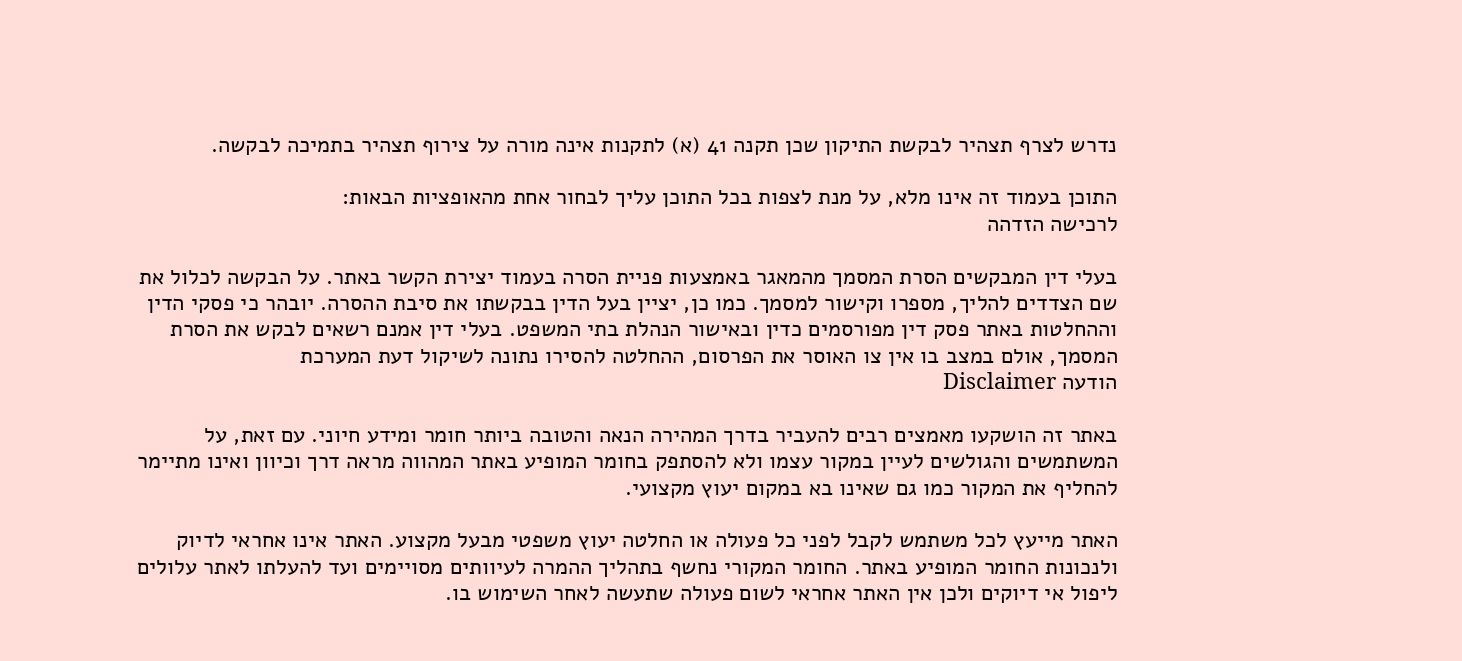נדרש לצרף תצהיר לבקשת התיקון שכן תקנה 41 (א) לתקנות אינה מורה על צירוף תצהיר בתמיכה לבקשה.

התוכן בעמוד זה אינו מלא, על מנת לצפות בכל התוכן עליך לבחור אחת מהאופציות הבאות:
לרכישה הזדהה

בעלי דין המבקשים הסרת המסמך מהמאגר באמצעות פניית הסרה בעמוד יצירת הקשר באתר. על הבקשה לכלול את שם הצדדים להליך, מספרו וקישור למסמך. כמו כן, יציין בעל הדין בבקשתו את סיבת ההסרה. יובהר כי פסקי הדין וההחלטות באתר פסק דין מפורסמים כדין ובאישור הנהלת בתי המשפט. בעלי דין אמנם רשאים לבקש את הסרת המסמך, אולם במצב בו אין צו האוסר את הפרסום, ההחלטה להסירו נתונה לשיקול דעת המערכת
הודעה Disclaimer

באתר זה הושקעו מאמצים רבים להעביר בדרך המהירה הנאה והטובה ביותר חומר ומידע חיוני. עם זאת, על המשתמשים והגולשים לעיין במקור עצמו ולא להסתפק בחומר המופיע באתר המהווה מראה דרך וכיוון ואינו מתיימר להחליף את המקור כמו גם שאינו בא במקום יעוץ מקצועי.

האתר מייעץ לכל משתמש לקבל לפני כל פעולה או החלטה יעוץ משפטי מבעל מקצוע. האתר אינו אחראי לדיוק ולנכונות החומר המופיע באתר. החומר המקורי נחשף בתהליך ההמרה לעיוותים מסויימים ועד להעלתו לאתר עלולים ליפול אי דיוקים ולכן אין האתר אחראי לשום פעולה שתעשה לאחר השימוש בו.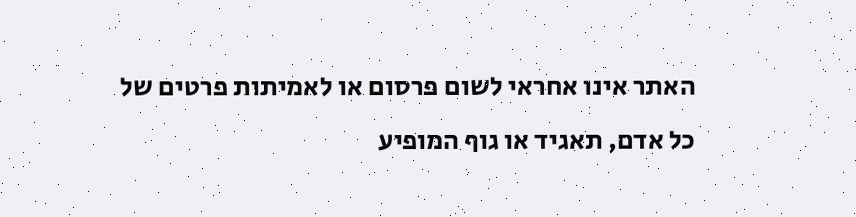האתר אינו אחראי לשום פרסום או לאמיתות פרטים של כל אדם, תאגיד או גוף המופיע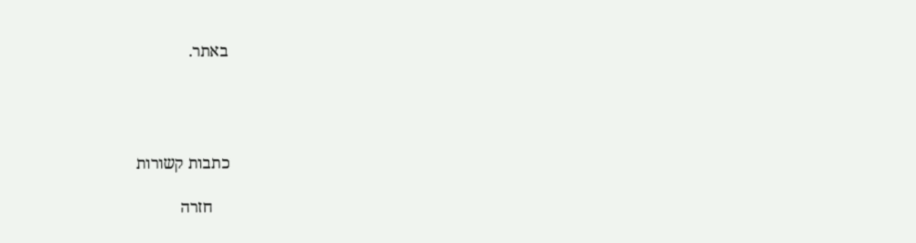באתר.




כתבות קשורות

    חזרה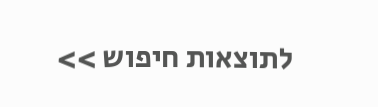לתוצאות חיפוש >>